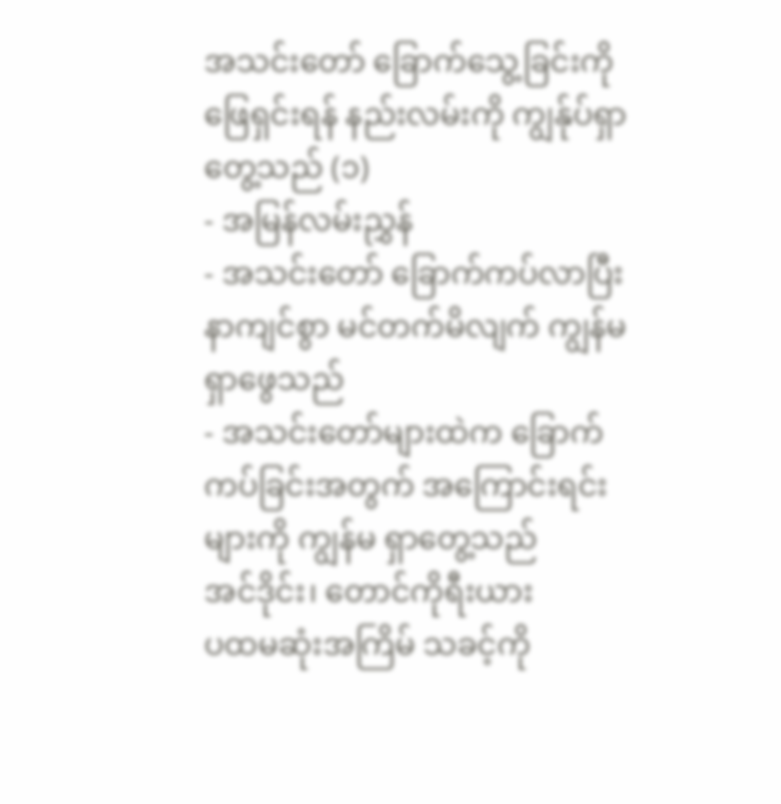အသင်းတော် ခြောက်သွေ့ခြင်းကို ဖြေရှင်းရန် နည်းလမ်းကို ကျွန်ုပ်ရှာတွေ့သည် (၁)
- အမြန်လမ်းညွှန်
- အသင်းတော် ခြောက်ကပ်လာပြီး နာကျင်စွာ မင်တက်မိလျက် ကျွန်မ ရှာဖွေသည်
- အသင်းတော်များထဲက ခြောက်ကပ်ခြင်းအတွက် အကြောင်းရင်းများကို ကျွန်မ ရှာတွေ့သည်
အင်ဒိုင်း၊ တောင်ကိုရီးယား
ပထမဆုံးအကြိမ် သခင့်ကို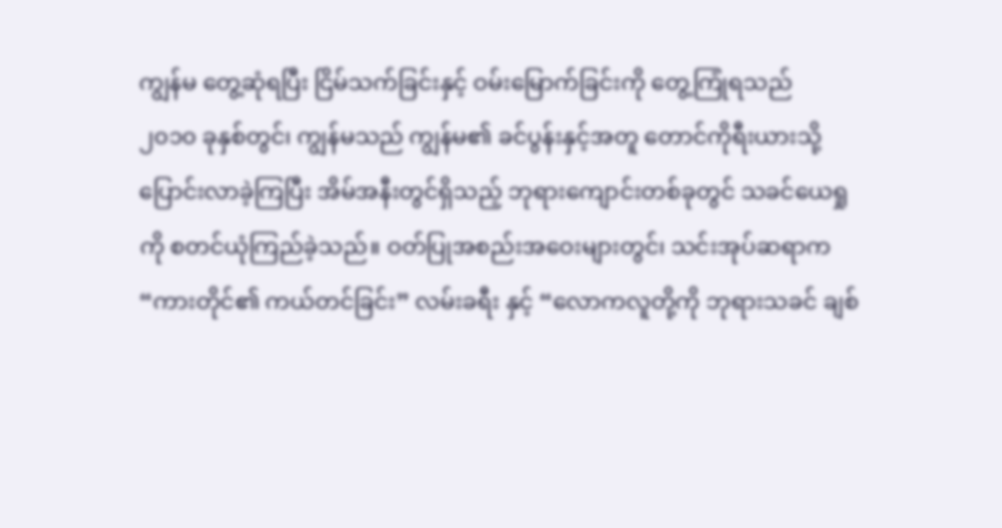ကျွန်မ တွေ့ဆုံရပြီး ငြိမ်သက်ခြင်းနှင့် ဝမ်းမြောက်ခြင်းကို တွေ့ကြုံရသည်
၂၀၁၀ ခုနှစ်တွင်၊ ကျွန်မသည် ကျွန်မ၏ ခင်ပွန်းနှင့်အတူ တောင်ကိုရီးယားသို့ ပြောင်းလာခဲ့ကြပြီး အိမ်အနီးတွင်ရှိသည့် ဘုရားကျောင်းတစ်ခုတွင် သခင်ယေရှုကို စတင်ယုံကြည်ခဲ့သည်။ ဝတ်ပြုအစည်းအဝေးများတွင်၊ သင်းအုပ်ဆရာက “ကားတိုင်၏ ကယ်တင်ခြင်း” လမ်းခရီး နှင့် “လောကလူတို့ကို ဘုရားသခင် ချစ်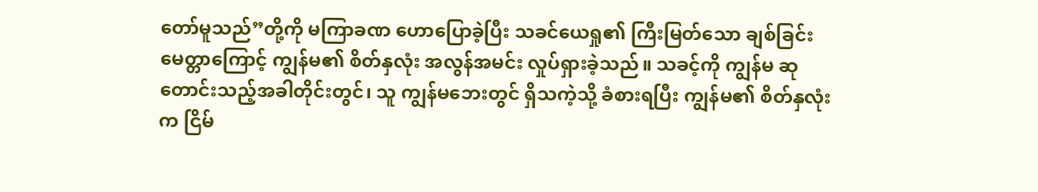တော်မူသည်”တို့ကို မကြာခဏ ဟောပြောခဲ့ပြီး သခင်ယေရှု၏ ကြီးမြတ်သော ချစ်ခြင်းမေတ္တာကြောင့် ကျွန်မ၏ စိတ်နှလုံး အလွန်အမင်း လှုပ်ရှားခဲ့သည်။ သခင့်ကို ကျွန်မ ဆုတောင်းသည့်အခါတိုင်းတွင်၊ သူ ကျွန်မဘေးတွင် ရှိသကဲ့သို့ ခံစားရပြီး ကျွန်မ၏ စိတ်နှလုံးက ငြိမ်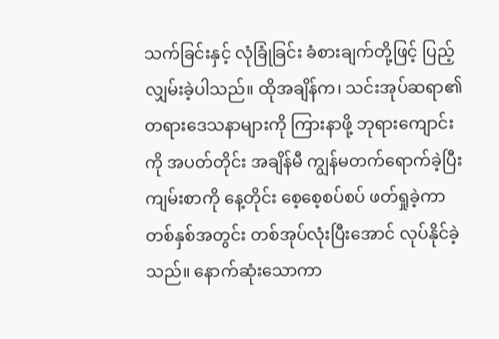သက်ခြင်းနှင့် လုံခြုံခြင်း ခံစားချက်တို့ဖြင့် ပြည့်လျှမ်းခဲ့ပါသည်။ ထိုအချိန်က၊ သင်းအုပ်ဆရာ၏ တရားဒေသနာများကို ကြားနာဖို့ ဘုရားကျောင်းကို အပတ်တိုင်း အချိန်မီ ကျွန်မတက်ရောက်ခဲ့ပြီး ကျမ်းစာကို နေ့တိုင်း စေ့စေ့စပ်စပ် ဖတ်ရှုခဲ့ကာ တစ်နှစ်အတွင်း တစ်အုပ်လုံးပြီးအောင် လုပ်နိုင်ခဲ့သည်။ နောက်ဆုံးသောကာ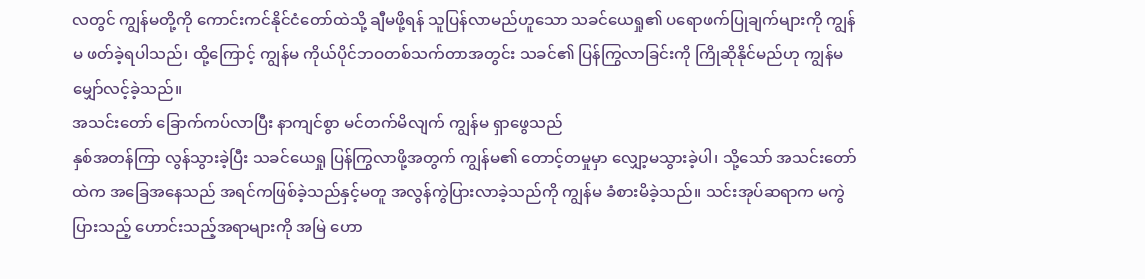လတွင် ကျွန်မတို့ကို ကောင်းကင်နိုင်ငံတော်ထဲသို့ ချီမဖို့ရန် သူပြန်လာမည်ဟူသော သခင်ယေရှု၏ ပရောဖက်ပြုချက်များကို ကျွန်မ ဖတ်ခဲ့ရပါသည်၊ ထို့ကြောင့် ကျွန်မ ကိုယ်ပိုင်ဘဝတစ်သက်တာအတွင်း သခင်၏ ပြန်ကြွလာခြင်းကို ကြိုဆိုနိုင်မည်ဟု ကျွန်မ မျှော်လင့်ခဲ့သည်။
အသင်းတော် ခြောက်ကပ်လာပြီး နာကျင်စွာ မင်တက်မိလျက် ကျွန်မ ရှာဖွေသည်
နှစ်အတန်ကြာ လွန်သွားခဲ့ပြီး သခင်ယေရှု ပြန်ကြွလာဖို့အတွက် ကျွန်မ၏ တောင့်တမှုမှာ လျှော့မသွားခဲ့ပါ၊ သို့သော် အသင်းတော်ထဲက အခြေအနေသည် အရင်ကဖြစ်ခဲ့သည်နှင့်မတူ အလွန်ကွဲပြားလာခဲ့သည်ကို ကျွန်မ ခံစားမိခဲ့သည်။ သင်းအုပ်ဆရာက မကွဲပြားသည့် ဟောင်းသည့်အရာများကို အမြဲ ဟော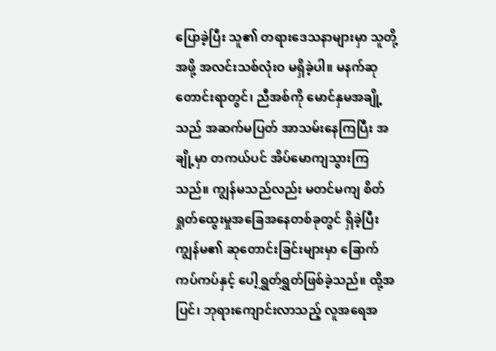ပြောခဲ့ပြီး သူ၏ တရားဒေသနာများမှာ သူတို့အဖို့ အလင်းသစ်လုံးဝ မရှိခဲ့ပါ။ မနက်ဆုတောင်းရာတွင်၊ ညီအစ်ကို မောင်နှမအချို့သည် အဆက်မပြတ် အာသမ်းနေကြပြီး အချို့မှာ တကယ်ပင် အိပ်မောကျသွားကြသည်။ ကျွန်မသည်လည်း မတင်မကျ စိတ်ရှုတ်ထွေးမှုအခြေအနေတစ်ခုတွင် ရှိခဲ့ပြီး ကျွန်မ၏ ဆုတောင်းခြင်းများမှာ ခြောက်ကပ်ကပ်နှင့် ပေါ့ရွှတ်ရွှတ်ဖြစ်ခဲ့သည်။ ထို့အပြင်၊ ဘုရားကျောင်းလာသည့် လူအရေအ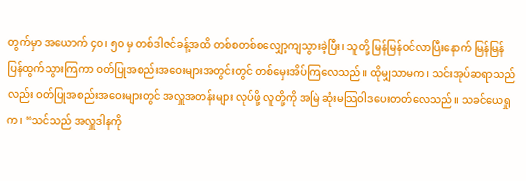တွက်မှာ အယောက် ၄၀၊ ၅၀ မှ တစ်ဒါဇင်ခန့်အထိ တစ်စတစ်စလျှော့ကျသွားခဲ့ပြီး၊ သူတို့ မြန်မြန်ဝင်လာပြီးနောက် မြန်မြန်ပြန်ထွက်သွားကြကာ ဝတ်ပြုအစည်းအဝေးများအတွင်းတွင် တစ်မှေးအိပ်ကြလေသည်။ ထိုမျှသာမက၊ သင်းအုပ်ဆရာသည်လည်း ဝတ်ပြုအစည်းအဝေးများတွင် အလှူအတန်းများ လုပ်ဖို့ လူတို့ကို အမြဲ ဆုံးမသြဝါဒပေးတတ်လေသည်။ သခင်ယေရှုက၊ “သင်သည် အလှူဒါနကို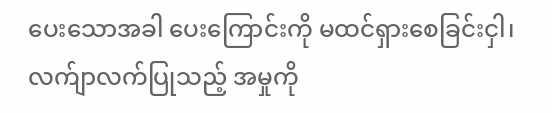ပေးသောအခါ ပေးကြောင်းကို မထင်ရှားစေခြင်းငှါ၊ လက်ျာလက်ပြုသည့် အမှုကို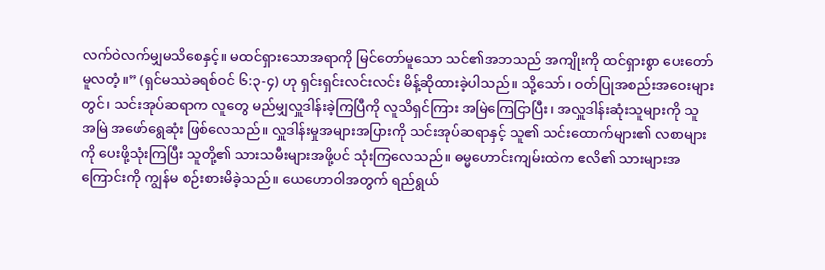လက်ဝဲလက်မျှမသိစေနှင့်။ မထင်ရှားသောအရာကို မြင်တော်မူသော သင်၏အဘသည် အကျိုးကို ထင်ရှားစွာ ပေးတော်မူလတံ့။” (ရှင်မဿဲခရစ်ဝင် ၆:၃-၄) ဟု ရှင်းရှင်းလင်းလင်း မိန့်ဆိုထားခဲ့ပါသည်။ သို့သော်၊ ဝတ်ပြုအစည်းအဝေးများတွင်၊ သင်းအုပ်ဆရာက လူတွေ မည်မျှလှူဒါန်းခဲ့ကြပြီကို လူသိရှင်ကြား အမြဲကြေငြာပြီး၊ အလှူဒါန်းဆုံးသူများကို သူ အမြဲ အဖော်ရွေဆုံး ဖြစ်လေသည်။ လှူဒါန်းမှုအများအပြားကို သင်းအုပ်ဆရာနှင့် သူ၏ သင်းထောက်များ၏ လစာများကို ပေးဖို့သုံးကြပြီး သူတို့၏ သားသမီးများအဖို့ပင် သုံးကြလေသည်။ ဓမ္မဟောင်းကျမ်းထဲက ဧလိ၏ သားများအကြောင်းကို ကျွန်မ စဉ်းစားမိခဲ့သည်။ ယေဟောဝါအတွက် ရည်ရွယ်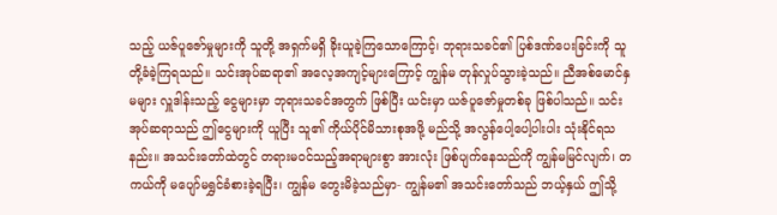သည့် ယဇ်ပူဇော်မှုများကို သူတို့ အရှက်မရှိ ခိုးယူခဲ့ကြသောကြောင့်၊ ဘုရားသခင်၏ ပြစ်ဒဏ်ပေးခြင်းကို သူတို့ခံခဲ့ကြရသည်။ သင်းအုပ်ဆရာ၏ အလေ့အကျင့်များကြောင့် ကျွန်မ တုန်လှုပ်သွားခဲ့သည်။ ညီအစ်မောင်နှမများ လှူဒါန်းသည့် ငွေများမှာ ဘုရားသခင်အတွက် ဖြစ်ပြီး ယင်းမှာ ယဇ်ပူဇော်မှုတစ်ခု ဖြစ်ပါသည်။ သင်းအုပ်ဆရာသည် ဤငွေများကို ယူပြီး သူ၏ ကိုယ်ပိုင်မိသားစုအဖို့ မည်သို့ အလွန်ပေါ့ပေါ့ပါးပါး သုံးနိုင်ရသနည်း။ အသင်းတော်ထဲတွင် တရားမဝင်သည့်အရာများစွာ အားလုံး ဖြစ်ပျက်နေသည်ကို ကျွန်မမြင်လျက်၊ တကယ်ကို မပျော်မရွှင်ခံစားခဲ့ရပြီး၊ ကျွန်မ တွေးမိခဲ့သည်မှာ- ကျွန်မ၏ အသင်းတော်သည် ဘယ့်နှယ် ဤသို့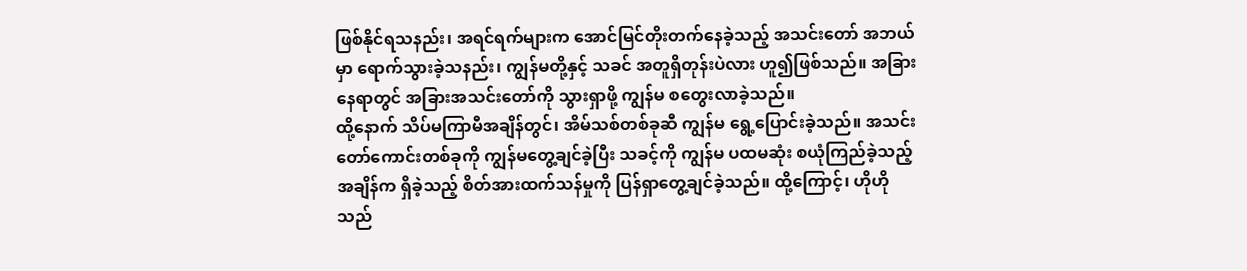ဖြစ်နိုင်ရသနည်း၊ အရင်ရက်များက အောင်မြင်တိုးတက်နေခဲ့သည့် အသင်းတော် အဘယ်မှာ ရောက်သွားခဲ့သနည်း၊ ကျွန်မတို့နှင့် သခင် အတူရှိတုန်းပဲလား ဟူ၍ဖြစ်သည်။ အခြားနေရာတွင် အခြားအသင်းတော်ကို သွားရှာဖို့ ကျွန်မ စတွေးလာခဲ့သည်။
ထို့နောက် သိပ်မကြာမီအချိန်တွင်၊ အိမ်သစ်တစ်ခုဆီ ကျွန်မ ရွေ့ပြောင်းခဲ့သည်။ အသင်းတော်ကောင်းတစ်ခုကို ကျွန်မတွေ့ချင်ခဲ့ပြီး သခင့်ကို ကျွန်မ ပထမဆုံး စယုံကြည်ခဲ့သည့်အချိန်က ရှိခဲ့သည့် စိတ်အားထက်သန်မှုကို ပြန်ရှာတွေ့ချင်ခဲ့သည်။ ထို့ကြောင့်၊ ဟိုဟိုသည်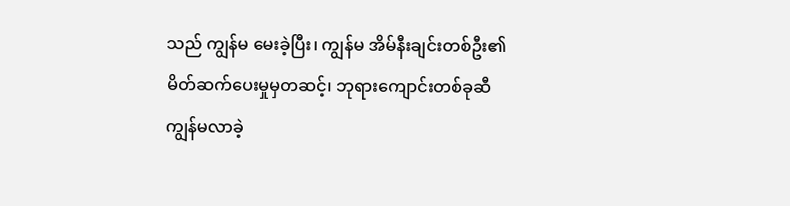သည် ကျွန်မ မေးခဲ့ပြီး၊ ကျွန်မ အိမ်နီးချင်းတစ်ဦး၏ မိတ်ဆက်ပေးမှုမှတဆင့်၊ ဘုရားကျောင်းတစ်ခုဆီ ကျွန်မလာခဲ့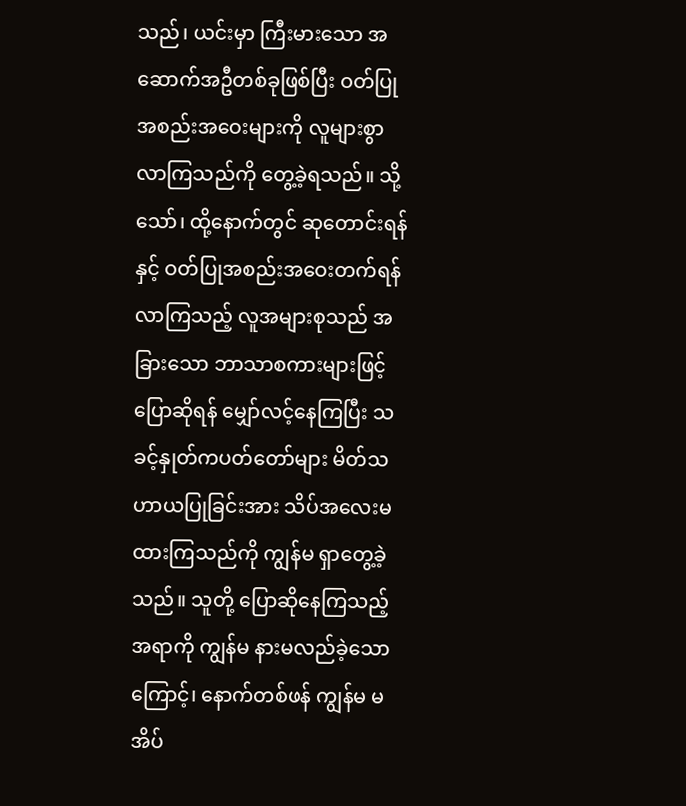သည်၊ ယင်းမှာ ကြီးမားသော အဆောက်အဦတစ်ခုဖြစ်ပြီး ဝတ်ပြုအစည်းအဝေးများကို လူများစွာ လာကြသည်ကို တွေ့ခဲ့ရသည်။ သို့သော်၊ ထို့နောက်တွင် ဆုတောင်းရန် နှင့် ဝတ်ပြုအစည်းအဝေးတက်ရန် လာကြသည့် လူအများစုသည် အခြားသော ဘာသာစကားများဖြင့် ပြောဆိုရန် မျှော်လင့်နေကြပြီး သခင့်နှုတ်ကပတ်တော်များ မိတ်သဟာယပြုခြင်းအား သိပ်အလေးမထားကြသည်ကို ကျွန်မ ရှာတွေ့ခဲ့သည်။ သူတို့ ပြောဆိုနေကြသည့် အရာကို ကျွန်မ နားမလည်ခဲ့သောကြောင့်၊ နောက်တစ်ဖန် ကျွန်မ မအိပ်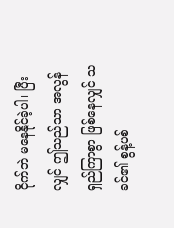ငိုက်ဘဲ မနေနိုင်ခဲ့ပါ၊ ပြီးလျှင် ဤသည်သာ အလွန်ရှည်ကြာစွာ ဖြစ်နေလျှင် သခင်၏ စွန့်ပစ်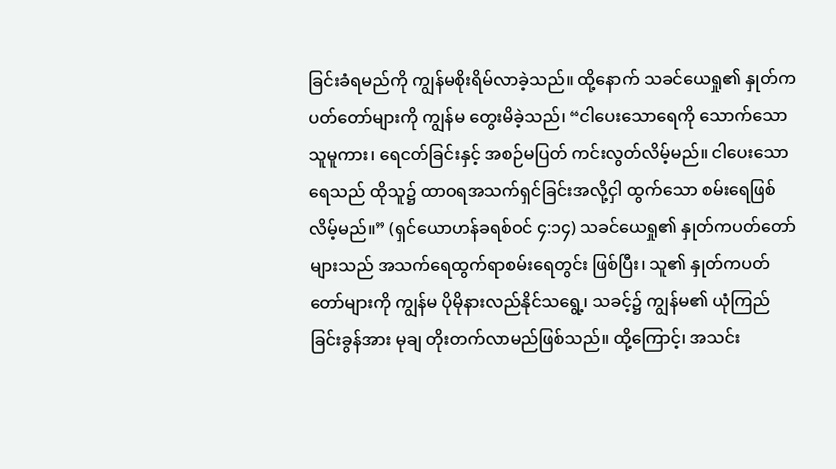ခြင်းခံရမည်ကို ကျွန်မစိုးရိမ်လာခဲ့သည်။ ထို့နောက် သခင်ယေရှု၏ နှုတ်ကပတ်တော်များကို ကျွန်မ တွေးမိခဲ့သည်၊ “ငါပေးသောရေကို သောက်သောသူမူကား၊ ရေငတ်ခြင်းနှင့် အစဉ်မပြတ် ကင်းလွတ်လိမ့်မည်။ ငါပေးသော ရေသည် ထိုသူ၌ ထာဝရအသက်ရှင်ခြင်းအလို့ငှါ ထွက်သော စမ်းရေဖြစ်လိမ့်မည်။” (ရှင်ယောဟန်ခရစ်ဝင် ၄:၁၄) သခင်ယေရှု၏ နှုတ်ကပတ်တော်များသည် အသက်ရေထွက်ရာစမ်းရေတွင်း ဖြစ်ပြီး၊ သူ၏ နှုတ်ကပတ်တော်များကို ကျွန်မ ပိုမိုနားလည်နိုင်သရွေ့၊ သခင့်၌ ကျွန်မ၏ ယုံကြည်ခြင်းခွန်အား မုချ တိုးတက်လာမည်ဖြစ်သည်။ ထို့ကြောင့်၊ အသင်း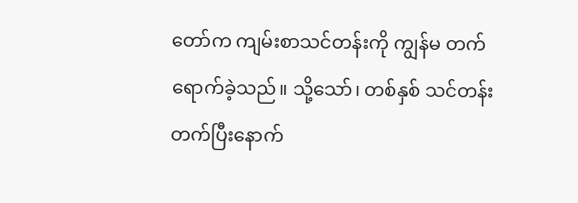တော်က ကျမ်းစာသင်တန်းကို ကျွန်မ တက်ရောက်ခဲ့သည်။ သို့သော်၊ တစ်နှစ် သင်တန်းတက်ပြီးနောက်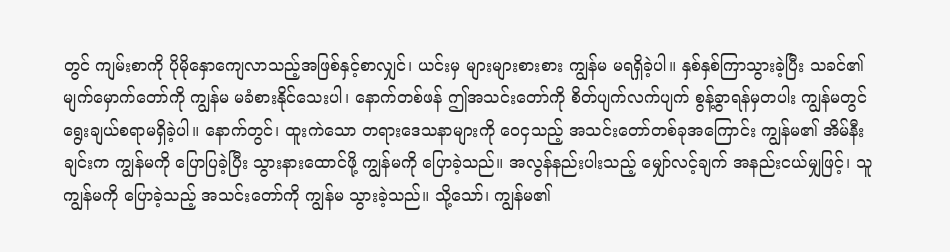တွင် ကျမ်းစာကို ပိုမိုနှောကျေလာသည့်အဖြစ်နှင့်စာလျှင်၊ ယင်းမှ များများစားစား ကျွန်မ မရရှိခဲ့ပါ။ နှစ်နှစ်ကြာသွားခဲ့ပြီး သခင်၏ မျက်မှောက်တော်ကို ကျွန်မ မခံစားနိုင်သေးပါ၊ နောက်တစ်ဖန် ဤအသင်းတော်ကို စိတ်ပျက်လက်ပျက် စွန့်ခွာရန်မှတပါး ကျွန်မတွင် ရွေးချယ်စရာမရှိခဲ့ပါ။ နောက်တွင်၊ ထူးကဲသော တရားဒေသနာများကို ဝေငှသည့် အသင်းတော်တစ်ခုအကြောင်း ကျွန်မ၏ အိမ်နီးချင်းက ကျွန်မကို ပြောပြခဲ့ပြီး သွားနားထောင်ဖို့ ကျွန်မကို ပြောခဲ့သည်။ အလွန်နည်းပါးသည့် မျှော်လင့်ချက် အနည်းငယ်မျှဖြင့်၊ သူ ကျွန်မကို ပြောခဲ့သည့် အသင်းတော်ကို ကျွန်မ သွားခဲ့သည်။ သို့သော်၊ ကျွန်မ၏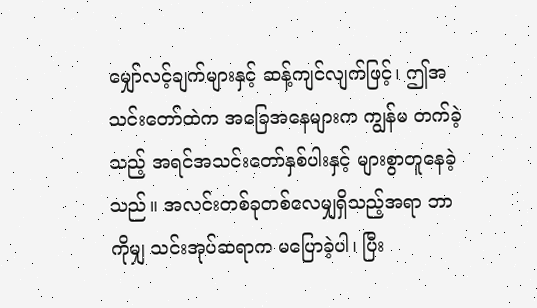မျှော်လင့်ချက်များနှင့် ဆန့်ကျင်လျက်ဖြင့်၊ ဤအသင်းတော်ထဲက အခြေအနေများက ကျွန်မ တက်ခဲ့သည့် အရင်အသင်းတော်နှစ်ပါးနှင့် များစွာတူနေခဲ့သည်။ အလင်းတစ်ခုတစ်လေမျှရှိသည့်အရာ ဘာကိုမျှ သင်းအုပ်ဆရာက မပြောခဲ့ပါ၊ ပြီး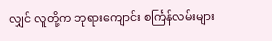လျှင် လူတို့က ဘုရားကျောင်း စင်္ကြန်လမ်းများ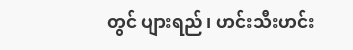တွင် ပျားရည်၊ ဟင်းသီးဟင်း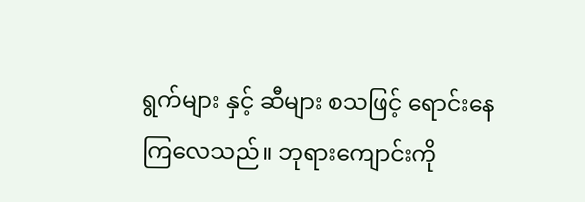ရွက်များ နှင့် ဆီများ စသဖြင့် ရောင်းနေကြလေသည်။ ဘုရားကျောင်းကို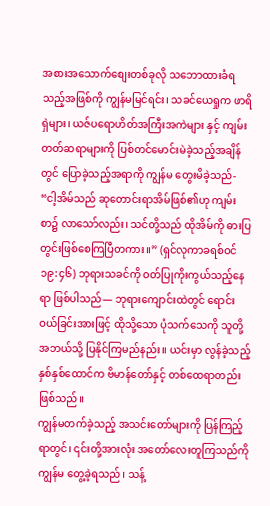အစားအသောက်စျေးတစ်ခုလို သဘောထားခံရသည့်အဖြစ်ကို ကျွန်မမြင်ရင်း၊ သခင်ယေရှုက ဖာရိရှဲများ၊ ယဇ်ပရောဟိတ်အကြီးအကဲများ နှင့် ကျမ်းတတ်ဆရာများကို ပြစ်တင်မောင်းမဲခဲ့သည့်အချိန်တွင် ပြောခဲ့သည့်အရာကို ကျွန်မ တွေးမိခဲ့သည်- “ငါ့အိမ်သည် ဆုတောင်းရာအိမ်ဖြစ်၏ဟု ကျမ်းစာ၌ လာသော်လည်း၊ သင်တို့သည် ထိုအိမ်ကို ဓားပြတွင်းဖြစ်စေကြပြီတကား။” (ရှင်လုကာခရစ်ဝင် ၁၉:၄၆) ဘုရားသခင်ကို ဝတ်ပြုကိုးကွယ်သည့်နေရာ ဖြစ်ပါသည်— ဘုရားကျောင်းထဲတွင် ရောင်းဝယ်ခြင်းအားဖြင့် ထိုသို့သော ပုံသက်သေကို သူတို့ အဘယ်သို့ ပြနိုင်ကြမည်နည်း။ ယင်းမှာ လွန်ခဲ့သည့် နှစ်နှစ်ထောင်က ဗိမာန်တော်နှင့် တစ်ထေရာတည်းဖြစ်သည်။
ကျွန်မတက်ခဲ့သည့် အသင်းတော်များကို ပြန်ကြည့်ရာတွင်၊ ၎င်းတို့အားလုံး အတော်လေးတူကြသည်ကို ကျွန်မ တွေ့ခဲ့ရသည်၊ သန့်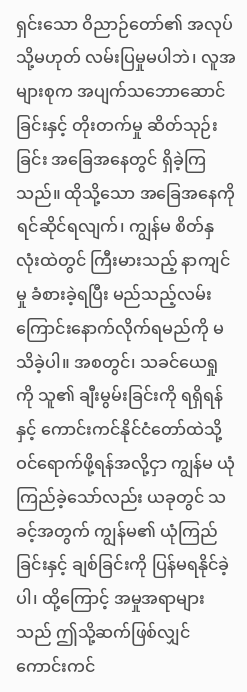ရှင်းသော ဝိညာဉ်တော်၏ အလုပ် သို့မဟုတ် လမ်းပြမှုမပါဘဲ၊ လူအများစုက အပျက်သဘောဆောင်ခြင်းနှင့် တိုးတက်မှု ဆိတ်သုဉ်းခြင်း အခြေအနေတွင် ရှိခဲ့ကြသည်။ ထိုသို့သော အခြေအနေကို ရင်ဆိုင်ရလျက်၊ ကျွန်မ စိတ်နှလုံးထဲတွင် ကြီးမားသည့် နာကျင်မှု ခံစားခဲ့ရပြီး မည်သည့်လမ်းကြောင်းနောက်လိုက်ရမည်ကို မသိခဲ့ပါ။ အစတွင်၊ သခင်ယေရှုကို သူ၏ ချီးမွမ်းခြင်းကို ရရှိရန်နှင့် ကောင်းကင်နိုင်ငံတော်ထဲသို့ ဝင်ရောက်ဖို့ရန်အလို့ငှာ ကျွန်မ ယုံကြည်ခဲ့သော်လည်း ယခုတွင် သခင့်အတွက် ကျွန်မ၏ ယုံကြည်ခြင်းနှင့် ချစ်ခြင်းကို ပြန်မရနိုင်ခဲ့ပါ၊ ထို့ကြောင့် အမှုအရာများသည် ဤသို့ဆက်ဖြစ်လျှင် ကောင်းကင်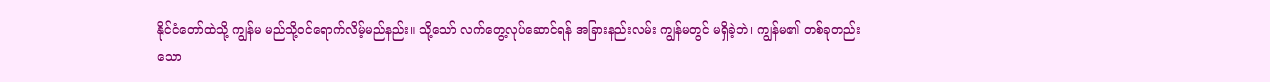နိုင်ငံတော်ထဲသို့ ကျွန်မ မည်သို့ဝင်ရောက်လိမ့်မည်နည်း။ သို့သော် လက်တွေ့လုပ်ဆောင်ရန် အခြားနည်းလမ်း ကျွန်မတွင် မရှိခဲ့ဘဲ၊ ကျွန်မ၏ တစ်ခုတည်းသော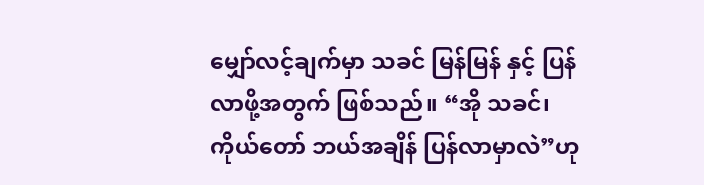မျှော်လင့်ချက်မှာ သခင် မြန်မြန် နှင့် ပြန်လာဖို့အတွက် ဖြစ်သည်။ “အို သခင်၊ ကိုယ်တော် ဘယ်အချိန် ပြန်လာမှာလဲ”ဟု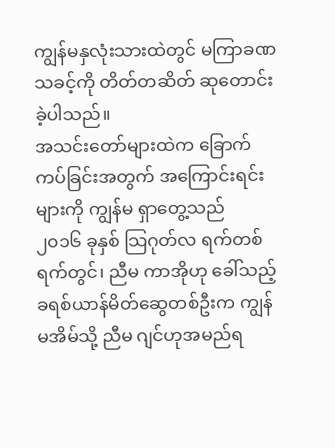ကျွန်မနှလုံးသားထဲတွင် မကြာခဏ သခင့်ကို တိတ်တဆိတ် ဆုတောင်းခဲ့ပါသည်။
အသင်းတော်များထဲက ခြောက်ကပ်ခြင်းအတွက် အကြောင်းရင်းများကို ကျွန်မ ရှာတွေ့သည်
၂၀၁၆ ခုနှစ် သြဂုတ်လ ရက်တစ်ရက်တွင်၊ ညီမ ကာအိုဟု ခေါ်သည့် ခရစ်ယာန်မိတ်ဆွေတစ်ဦးက ကျွန်မအိမ်သို့ ညီမ ဂျင်ဟုအမည်ရ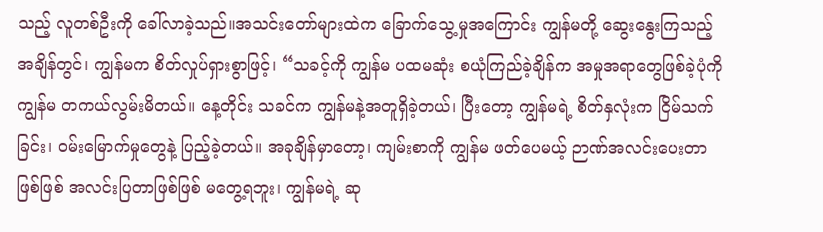သည့် လူတစ်ဦးကို ခေါ်လာခဲ့သည်။အသင်းတော်များထဲက ခြောက်သွေ့မှုအကြောင်း ကျွန်မတို့ ဆွေးနွေးကြသည့်အချိန်တွင်၊ ကျွန်မက စိတ်လှုပ်ရှားစွာဖြင့်၊ “သခင့်ကို ကျွန်မ ပထမဆုံး စယုံကြည်ခဲ့ချိန်က အမှုအရာတွေဖြစ်ခဲ့ပုံကို ကျွန်မ တကယ်လွမ်းမိတယ်။ နေ့တိုင်း သခင်က ကျွန်မနဲ့အတူရှိခဲ့တယ်၊ ပြီးတော့ ကျွန်မရဲ့ စိတ်နှလုံးက ငြိမ်သက်ခြင်း၊ ဝမ်းမြောက်မှုတွေနဲ့ ပြည့်ခဲ့တယ်။ အခုချိန်မှာတော့၊ ကျမ်းစာကို ကျွန်မ ဖတ်ပေမယ့် ဉာဏ်အလင်းပေးတာဖြစ်ဖြစ် အလင်းပြတာဖြစ်ဖြစ် မတွေ့ရဘူး၊ ကျွန်မရဲ့ ဆု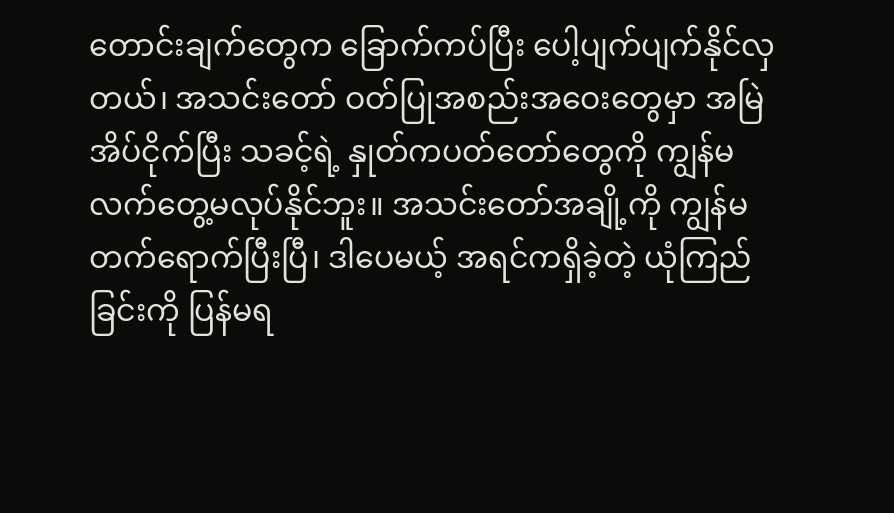တောင်းချက်တွေက ခြောက်ကပ်ပြီး ပေါ့ပျက်ပျက်နိုင်လှတယ်၊ အသင်းတော် ဝတ်ပြုအစည်းအဝေးတွေမှာ အမြဲ အိပ်ငိုက်ပြီး သခင့်ရဲ့ နှုတ်ကပတ်တော်တွေကို ကျွန်မ လက်တွေ့မလုပ်နိုင်ဘူး။ အသင်းတော်အချို့ကို ကျွန်မတက်ရောက်ပြီးပြီ၊ ဒါပေမယ့် အရင်ကရှိခဲ့တဲ့ ယုံကြည်ခြင်းကို ပြန်မရ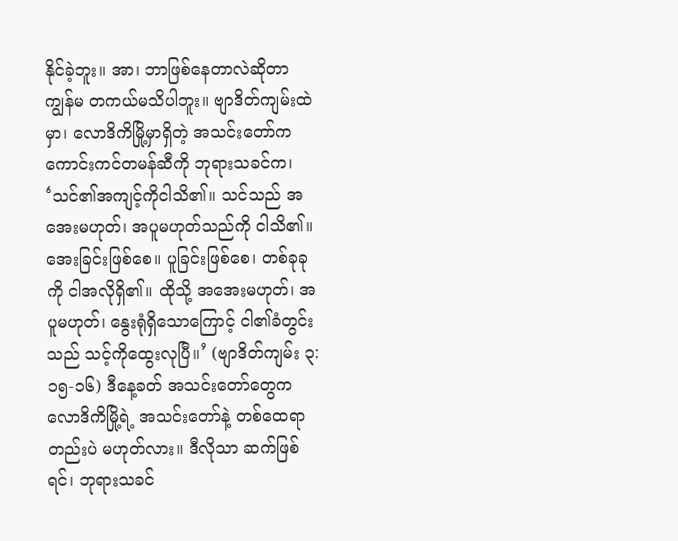နိုင်ခဲ့ဘူး။ အာ၊ ဘာဖြစ်နေတာလဲဆိုတာ ကျွန်မ တကယ်မသိပါဘူး။ ဗျာဒိတ်ကျမ်းထဲမှာ၊ လောဒိကိမြို့မှာရှိတဲ့ အသင်းတော်က ကောင်းကင်တမန်ဆီကို ဘုရားသခင်က၊ ‘သင်၏အကျင့်ကိုငါသိ၏။ သင်သည် အအေးမဟုတ်၊ အပူမဟုတ်သည်ကို ငါသိ၏။ အေးခြင်းဖြစ်စေ။ ပူခြင်းဖြစ်စေ၊ တစ်ခုခုကို ငါအလိုရှိ၏။ ထိုသို့ အအေးမဟုတ်၊ အပူမဟုတ်၊ နွေးရုံရှိသောကြောင့် ငါ၏ခံတွင်းသည် သင့်ကိုထွေးလုပြီ။’ (ဗျာဒိတ်ကျမ်း ၃:၁၅-၁၆) ဒီနေ့ခတ် အသင်းတော်တွေက လောဒိကိမြို့ရဲ့ အသင်းတော်နဲ့ တစ်ထေရာတည်းပဲ မဟုတ်လား။ ဒီလိုသာ ဆက်ဖြစ်ရင်၊ ဘုရားသခင်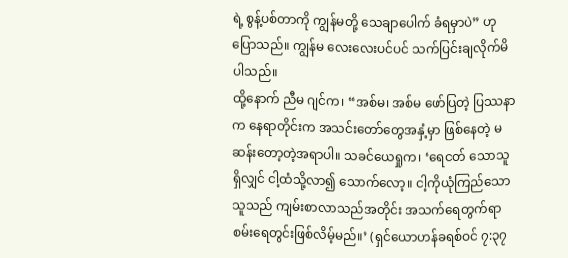ရဲ့ စွန့်ပစ်တာကို ကျွန်မတို့ သေချာပေါက် ခံရမှာပဲ” ဟု ပြောသည်။ ကျွန်မ လေးလေးပင်ပင် သက်ပြင်းချလိုက်မိပါသည်။
ထို့နောက် ညီမ ဂျင်က၊ “အစ်မ၊ အစ်မ ဖော်ပြတဲ့ ပြဿနာက နေရာတိုင်းက အသင်းတော်တွေအနှံ့မှာ ဖြစ်နေတဲ့ မဆန်းတော့တဲ့အရာပါ။ သခင်ယေရှုက၊ ‘ရေငတ် သောသူရှိလျှင် ငါ့ထံသို့လာ၍ သောက်လော့။ ငါ့ကိုယုံကြည်သောသူသည် ကျမ်းစာလာသည်အတိုင်း အသက်ရေတွက်ရာ စမ်းရေတွင်းဖြစ်လိမ့်မည်။’ (ရှင်ယောဟန်ခရစ်ဝင် ၇:၃၇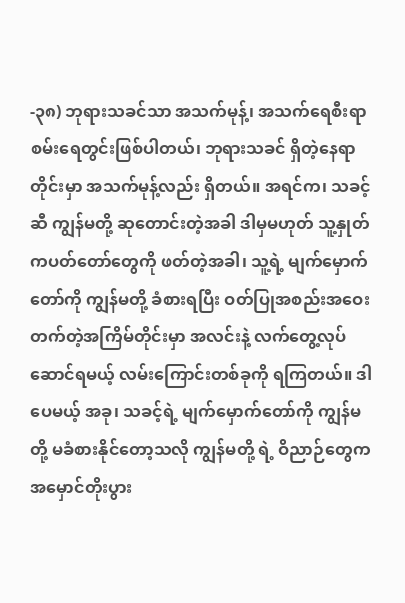-၃၈) ဘုရားသခင်သာ အသက်မုန့်၊ အသက်ရေစီးရာ စမ်းရေတွင်းဖြစ်ပါတယ်၊ ဘုရားသခင် ရှိတဲ့နေရာတိုင်းမှာ အသက်မုန့်လည်း ရှိတယ်။ အရင်က၊ သခင့်ဆီ ကျွန်မတို့ ဆုတောင်းတဲ့အခါ ဒါမှမဟုတ် သူ့နှုတ်ကပတ်တော်တွေကို ဖတ်တဲ့အခါ၊ သူ့ရဲ့ မျက်မှောက်တော်ကို ကျွန်မတို့ ခံစားရပြီး ဝတ်ပြုအစည်းအဝေးတက်တဲ့အကြိမ်တိုင်းမှာ အလင်းနဲ့ လက်တွေ့လုပ်ဆောင်ရမယ့် လမ်းကြောင်းတစ်ခုကို ရကြတယ်။ ဒါပေမယ့် အခု၊ သခင့်ရဲ့ မျက်မှောက်တော်ကို ကျွန်မတို့ မခံစားနိုင်တော့သလို ကျွန်မတို့ ရဲ့ ဝိညာဉ်တွေက အမှောင်တိုးပွား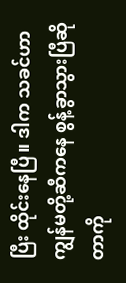ပြီး ထိုင်းနေပြီ။ ဒါက သခင်ဟာ ကျွန်မတို့ဆီကနေ စွန့်ခွာသွားပြီဆိုတာကို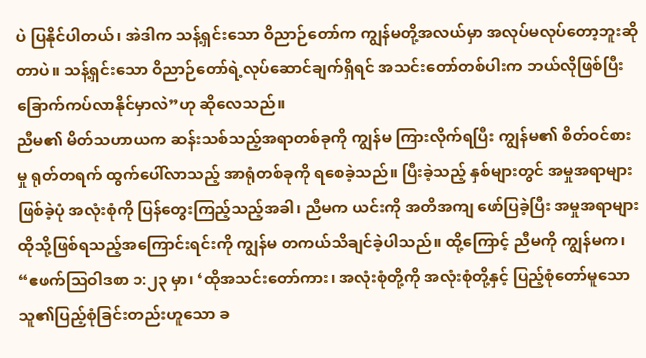ပဲ ပြနိုင်ပါတယ်၊ အဲဒါက သန့်ရှင်းသော ဝိညာဉ်တော်က ကျွန်မတို့အလယ်မှာ အလုပ်မလုပ်တော့ဘူးဆိုတာပဲ။ သန့်ရှင်းသော ဝိညာဉ်တော်ရဲ့လုပ်ဆောင်ချက်ရှိရင် အသင်းတော်တစ်ပါးက ဘယ်လိုဖြစ်ပြီး ခြောက်ကပ်လာနိုင်မှာလဲ”ဟု ဆိုလေသည်။
ညီမ၏ မိတ်သဟာယက ဆန်းသစ်သည့်အရာတစ်ခုကို ကျွန်မ ကြားလိုက်ရပြီး ကျွန်မ၏ စိတ်ဝင်စားမှု ရုတ်တရက် ထွက်ပေါ်လာသည့် အာရုံတစ်ခုကို ရစေခဲ့သည်။ ပြီးခဲ့သည့် နှစ်များတွင် အမှုအရာများ ဖြစ်ခဲ့ပုံ အလုံးစုံကို ပြန်တွေးကြည့်သည့်အခါ၊ ညီမက ယင်းကို အတိအကျ ဖော်ပြခဲ့ပြီး အမှုအရာများ ထိုသို့ဖြစ်ရသည့်အကြောင်းရင်းကို ကျွန်မ တကယ်သိချင်ခဲ့ပါသည်။ ထို့ကြောင့် ညီမကို ကျွန်မက၊ “ဧဖက်သြဝါဒစာ ၁:၂၃ မှာ၊ ‘ထိုအသင်းတော်ကား၊ အလုံးစုံတို့ကို အလုံးစုံတို့နှင့် ပြည့်စုံတော်မူသော သူ၏ပြည့်စုံခြင်းတည်းဟူသော ခ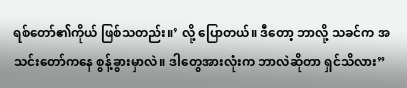ရစ်တော်၏ကိုယ် ဖြစ်သတည်း။’ လို့ ပြောတယ်။ ဒီတော့ ဘာလို့ သခင်က အသင်းတော်ကနေ စွန့်ခွားမှာလဲ။ ဒါတွေအားလုံးက ဘာလဲဆိုတာ ရှင်သိလား”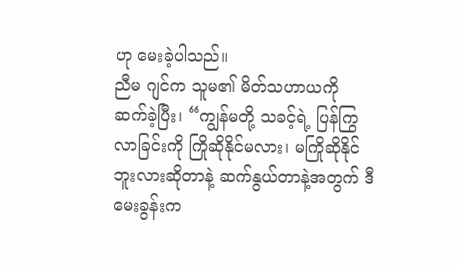ဟု မေးခဲ့ပါသည်။
ညီမ ဂျင်က သူမ၏ မိတ်သဟာယကို ဆက်ခဲ့ပြီး၊ “ကျွန်မတို့ သခင့်ရဲ့ ပြန်ကြွလာခြင်းကို ကြိုဆိုနိုင်မလား၊ မကြိုဆိုနိုင်ဘူးလားဆိုတာနဲ့ ဆက်နွယ်တာနဲ့အတွက် ဒီမေးခွန်းက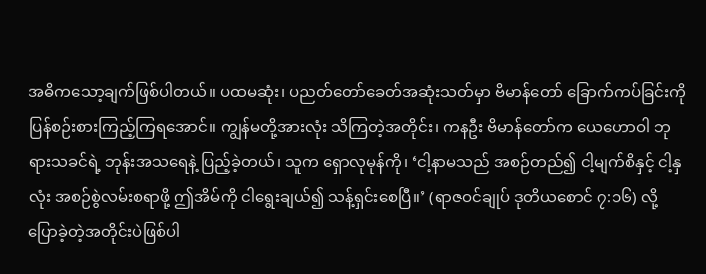အဓိကသော့ချက်ဖြစ်ပါတယ်။ ပထမဆုံး၊ ပညတ်တော်ခေတ်အဆုံးသတ်မှာ ဗိမာန်တော် ခြောက်ကပ်ခြင်းကို ပြန်စဉ်းစားကြည့်ကြရအောင်။ ကျွန်မတို့အားလုံး သိကြတဲ့အတိုင်း၊ ကနဦး ဗိမာန်တော်က ယေဟောဝါ ဘုရားသခင်ရဲ့ ဘုန်းအသရေနဲ့ ပြည့်ခဲ့တယ်၊ သူက ရှောလုမုန်ကို၊ ‘ငါ့နာမသည် အစဉ်တည်၍ ငါ့မျက်စိနှင့် ငါ့နှလုံး အစဉ်စွဲလမ်းစရာဖို့ ဤအိမ်ကို ငါရွေးချယ်၍ သန့်ရှင်းစေပြီ။’ (ရာဇဝင်ချုပ် ဒုတိယစောင် ၇:၁၆) လို့ ပြောခဲ့တဲ့အတိုင်းပဲဖြစ်ပါ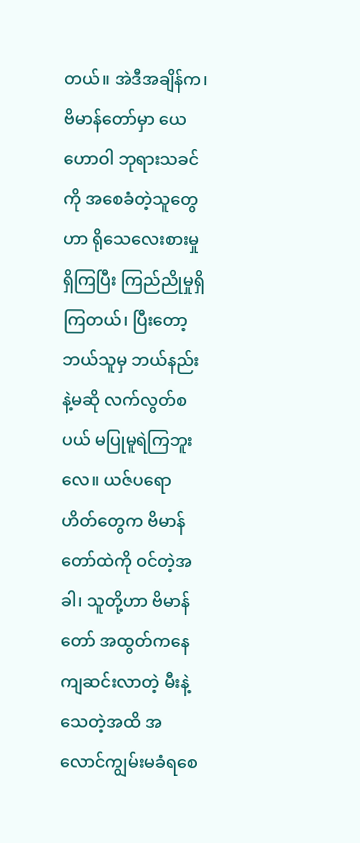တယ်။ အဲဒီအချိန်က၊ဗိမာန်တော်မှာ ယေဟောဝါ ဘုရားသခင်ကို အစေခံတဲ့သူတွေဟာ ရိုသေလေးစားမှုရှိကြပြီး ကြည်ညိုမှုရှိကြတယ်၊ ပြီးတော့ ဘယ်သူမှ ဘယ်နည်းနဲ့မဆို လက်လွတ်စပယ် မပြုမူရဲကြဘူးလေ။ ယဇ်ပရောဟိတ်တွေက ဗိမာန်တော်ထဲကို ဝင်တဲ့အခါ၊ သူတို့ဟာ ဗိမာန်တော် အထွတ်ကနေ ကျဆင်းလာတဲ့ မီးနဲ့ သေတဲ့အထိ အလောင်ကျွမ်းမခံရစေ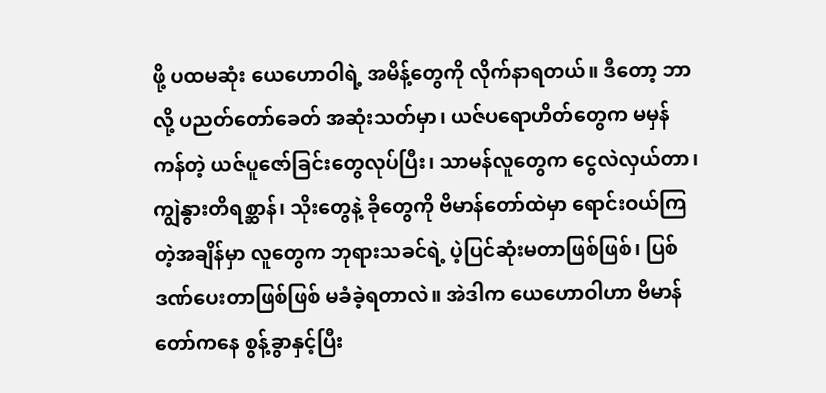ဖို့ ပထမဆုံး ယေဟောဝါရဲ့ အမိန့်တွေကို လိုက်နာရတယ်။ ဒီတော့ ဘာလို့ ပညတ်တော်ခေတ် အဆုံးသတ်မှာ၊ ယဇ်ပရောဟိတ်တွေက မမှန်ကန်တဲ့ ယဇ်ပူဇော်ခြင်းတွေလုပ်ပြီး၊ သာမန်လူတွေက ငွေလဲလှယ်တာ၊ ကျွဲနွားတိရစ္ဆာန်၊ သိုးတွေနဲ့ ခိုတွေကို ဗိမာန်တော်ထဲမှာ ရောင်းဝယ်ကြတဲ့အချိန်မှာ လူတွေက ဘုရားသခင်ရဲ့ ပဲ့ပြင်ဆုံးမတာဖြစ်ဖြစ်၊ ပြစ်ဒဏ်ပေးတာဖြစ်ဖြစ် မခံခဲ့ရတာလဲ။ အဲဒါက ယေဟောဝါဟာ ဗိမာန်တော်ကနေ စွန့်ခွာနှင့်ပြီး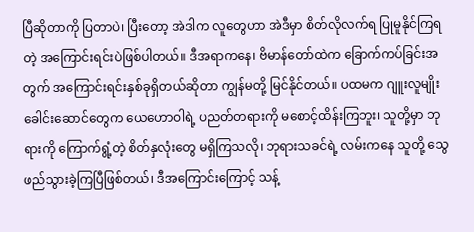ပြီဆိုတာကို ပြတာပဲ၊ ပြီးတော့ အဲဒါက လူတွေဟာ အဲဒီမှာ စိတ်လိုလက်ရ ပြုမူနိုင်ကြရတဲ့ အကြောင်းရင်းပဲဖြစ်ပါတယ်။ ဒီအရာကနေ၊ ဗိမာန်တော်ထဲက ခြောက်ကပ်ခြင်းအတွက် အကြောင်းရင်းနှစ်ခုရှိတယ်ဆိုတာ ကျွန်မတို့ မြင်နိုင်တယ်။ ပထမက ဂျူးလူမျိုးခေါင်းဆောင်တွေက ယေဟောဝါရဲ့ ပညတ်တရားကို မစောင့်ထိန်းကြဘူး၊ သူတို့မှာ ဘုရားကို ကြောက်ရွံ့တဲ့ စိတ်နှလုံးတွေ မရှိကြသလို၊ ဘုရားသခင်ရဲ့ လမ်းကနေ သူတို့ သွေဖည်သွားခဲ့ကြပြီဖြစ်တယ်၊ ဒီအကြောင်းကြောင့် သန့်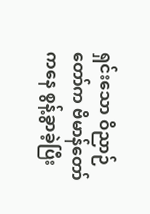ရှင်းသော ဝိညာဉ်တော်က ဗိမာန်တော်ကနေ စွန့်ခွာခဲ့ပြီး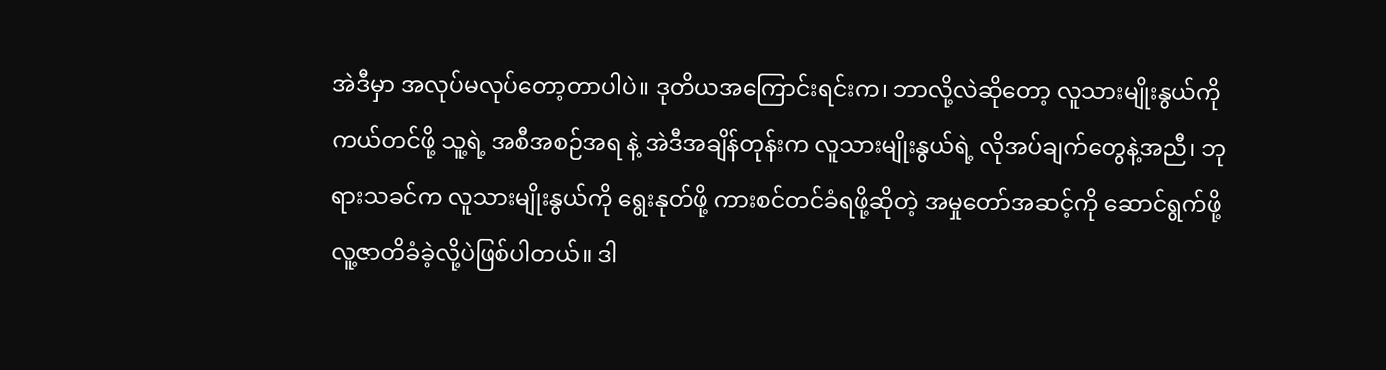အဲဒီမှာ အလုပ်မလုပ်တော့တာပါပဲ။ ဒုတိယအကြောင်းရင်းက၊ ဘာလို့လဲဆိုတော့ လူသားမျိုးနွယ်ကို ကယ်တင်ဖို့ သူ့ရဲ့ အစီအစဉ်အရ နဲ့ အဲဒီအချိန်တုန်းက လူသားမျိုးနွယ်ရဲ့ လိုအပ်ချက်တွေနဲ့အညီ၊ ဘုရားသခင်က လူသားမျိုးနွယ်ကို ရွေးနုတ်ဖို့ ကားစင်တင်ခံရဖို့ဆိုတဲ့ အမှုတော်အဆင့်ကို ဆောင်ရွက်ဖို့ လူ့ဇာတိခံခဲ့လို့ပဲဖြစ်ပါတယ်။ ဒါ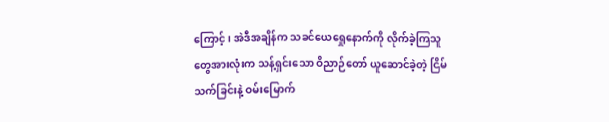ကြောင့်၊ အဲဒီအချိန်က သခင်ယေရှေုနောက်ကို လိုက်ခဲ့ကြသူတွေအားလုံးက သန့်ရှင်းသော ဝိညာဉ်တော် ယူဆောင်ခဲ့တဲ့ ငြိမ်သက်ခြင်းနဲ့ ဝမ်းမြောက်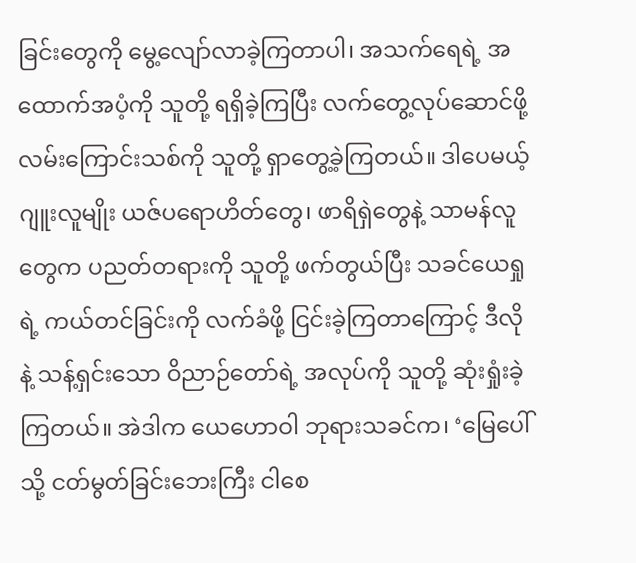ခြင်းတွေကို မွေ့လျော်လာခဲ့ကြတာပါ၊ အသက်ရေရဲ့ အထောက်အပံ့ကို သူတို့ ရရှိခဲ့ကြပြီး လက်တွေ့လုပ်ဆောင်ဖို့ လမ်းကြောင်းသစ်ကို သူတို့ ရှာတွေ့ခဲ့ကြတယ်။ ဒါပေမယ့် ဂျူးလူမျိုး ယဇ်ပရောဟိတ်တွေ၊ ဖာရိရှဲတွေနဲ့ သာမန်လူတွေက ပညတ်တရားကို သူတို့ ဖက်တွယ်ပြီး သခင်ယေရှုရဲ့ ကယ်တင်ခြင်းကို လက်ခံဖို့ ငြင်းခဲ့ကြတာကြောင့် ဒီလိုနဲ့ သန့်ရှင်းသော ဝိညာဉ်တော်ရဲ့ အလုပ်ကို သူတို့ ဆုံးရှုံးခဲ့ကြတယ်။ အဲဒါက ယေဟောဝါ ဘုရားသခင်က၊ ‘မြေပေါ်သို့ ငတ်မွတ်ခြင်းဘေးကြီး ငါစေ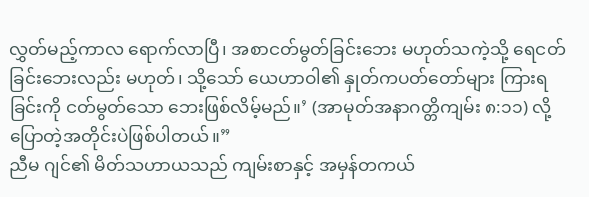လွှတ်မည့်ကာလ ရောက်လာပြီ၊ အစာငတ်မွတ်ခြင်းဘေး မဟုတ်သကဲ့သို့ ရေငတ်ခြင်းဘေးလည်း မဟုတ်၊ သို့သော် ယေဟာဝါ၏ နှုတ်ကပတ်တော်များ ကြားရခြင်းကို ငတ်မွတ်သော ဘေးဖြစ်လိမ့်မည်။’ (အာမုတ်အနာဂတ္တိကျမ်း ၈:၁၁) လို့ ပြောတဲ့အတိုင်းပဲဖြစ်ပါတယ်။”
ညီမ ဂျင်၏ မိတ်သဟာယသည် ကျမ်းစာနှင့် အမှန်တကယ်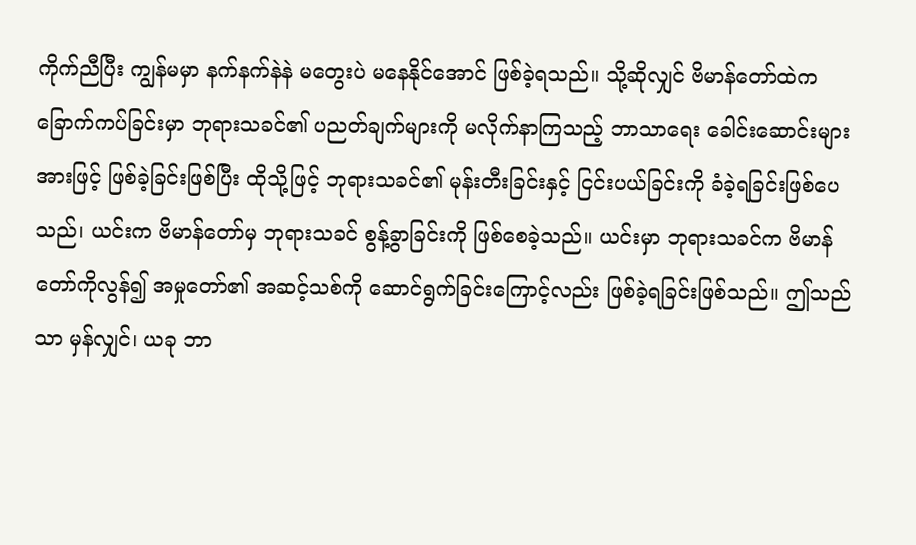ကိုက်ညီပြီး ကျွန်မမှာ နက်နက်နဲနဲ မတွေးပဲ မနေနိုင်အောင် ဖြစ်ခဲ့ရသည်။ သို့ဆိုလျှင် ဗိမာန်တော်ထဲက ခြောက်ကပ်ခြင်းမှာ ဘုရားသခင်၏ ပညတ်ချက်များကို မလိုက်နာကြသည့် ဘာသာရေး ခေါင်းဆောင်းများအားဖြင့် ဖြစ်ခဲ့ခြင်းဖြစ်ပြီး ထိုသို့ဖြင့် ဘုရားသခင်၏ မုန်းတီးခြင်းနှင့် ငြင်းပယ်ခြင်းကို ခံခဲ့ရခြင်းဖြစ်ပေသည်၊ ယင်းက ဗိမာန်တော်မှ ဘုရားသခင် စွန့်ခွာခြင်းကို ဖြစ်စေခဲ့သည်။ ယင်းမှာ ဘုရားသခင်က ဗိမာန်တော်ကိုလွန်၍ အမှုတော်၏ အဆင့်သစ်ကို ဆောင်ရွက်ခြင်းကြောင့်လည်း ဖြစ်ခဲ့ရခြင်းဖြစ်သည်။ ဤသည်သာ မှန်လျှင်၊ ယခု ဘာ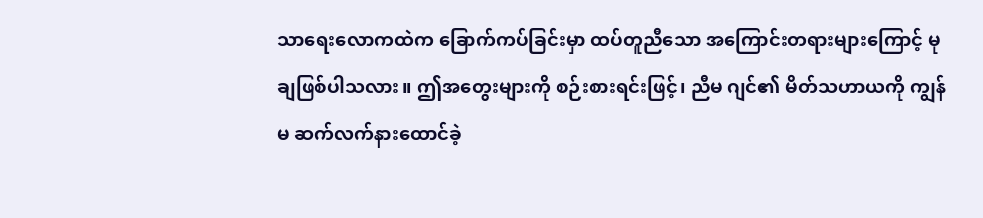သာရေးလောကထဲက ခြောက်ကပ်ခြင်းမှာ ထပ်တူညီသော အကြောင်းတရားများကြောင့် မုချဖြစ်ပါသလား။ ဤအတွေးများကို စဉ်းစားရင်းဖြင့်၊ ညီမ ဂျင်၏ မိတ်သဟာယကို ကျွန်မ ဆက်လက်နားထောင်ခဲ့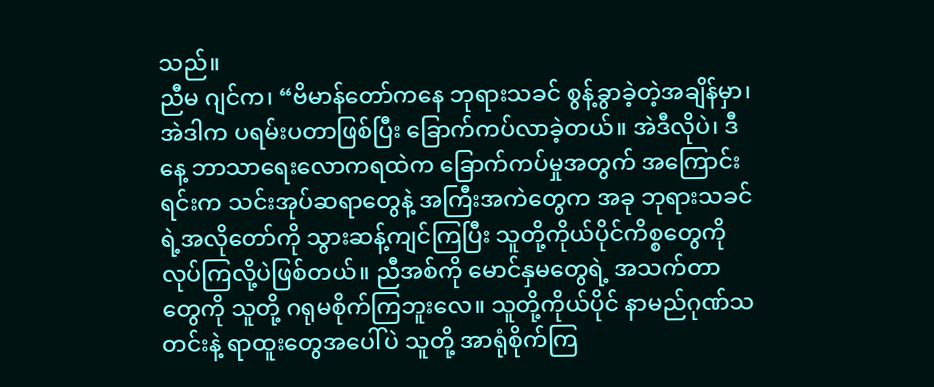သည်။
ညီမ ဂျင်က၊ “ဗိမာန်တော်ကနေ ဘုရားသခင် စွန့်ခွာခဲ့တဲ့အချိန်မှာ၊ အဲဒါက ပရမ်းပတာဖြစ်ပြီး ခြောက်ကပ်လာခဲ့တယ်။ အဲဒီလိုပဲ၊ ဒီနေ့ ဘာသာရေးလောကရထဲက ခြောက်ကပ်မှုအတွက် အကြောင်းရင်းက သင်းအုပ်ဆရာတွေနဲ့ အကြီးအကဲတွေက အခု ဘုရားသခင်ရဲ့အလိုတော်ကို သွားဆန့်ကျင်ကြပြီး သူတို့ကိုယ်ပိုင်ကိစ္စတွေကို လုပ်ကြလို့ပဲဖြစ်တယ်။ ညီအစ်ကို မောင်နှမတွေရဲ့ အသက်တာတွေကို သူတို့ ဂရုမစိုက်ကြဘူးလေ။ သူတို့ကိုယ်ပိုင် နာမည်ဂုဏ်သတင်းနဲ့ ရာထူးတွေအပေါ်ပဲ သူတို့ အာရုံစိုက်ကြ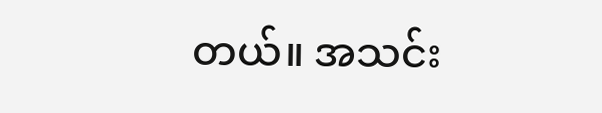တယ်။ အသင်း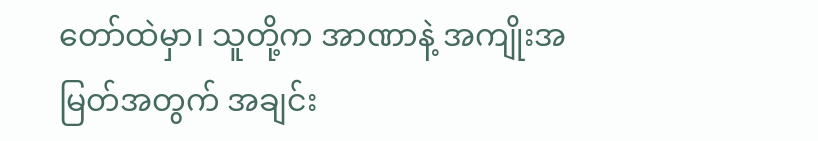တော်ထဲမှာ၊ သူတို့က အာဏာနဲ့ အကျိုးအမြတ်အတွက် အချင်း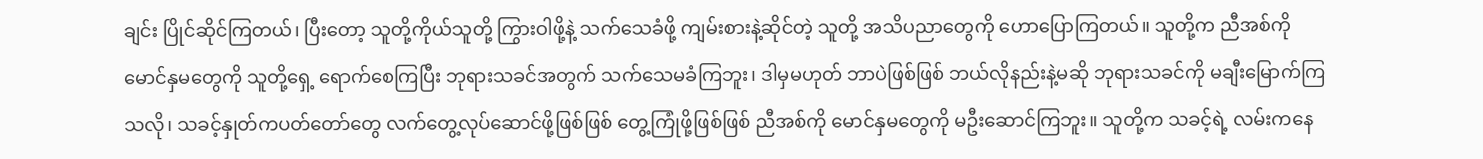ချင်း ပြိုင်ဆိုင်ကြတယ်၊ ပြီးတော့ သူတို့ကိုယ်သူတို့ ကြွားဝါဖို့နဲ့ သက်သေခံဖို့ ကျမ်းစားနဲ့ဆိုင်တဲ့ သူတို့ အသိပညာတွေကို ဟောပြောကြတယ်။ သူတို့က ညီအစ်ကို မောင်နှမတွေကို သူတို့ရှေ့ ရောက်စေကြပြီး ဘုရားသခင်အတွက် သက်သေမခံကြဘူး၊ ဒါမှမဟုတ် ဘာပဲဖြစ်ဖြစ် ဘယ်လိုနည်းနဲ့မဆို ဘုရားသခင်ကို မချီးမြောက်ကြသလို၊ သခင့်နှုတ်ကပတ်တော်တွေ လက်တွေ့လုပ်ဆောင်ဖို့ဖြစ်ဖြစ် တွေ့ကြုံဖို့ဖြစ်ဖြစ် ညီအစ်ကို မောင်နှမတွေကို မဦးဆောင်ကြဘူး။ သူတို့က သခင့်ရဲ့ လမ်းကနေ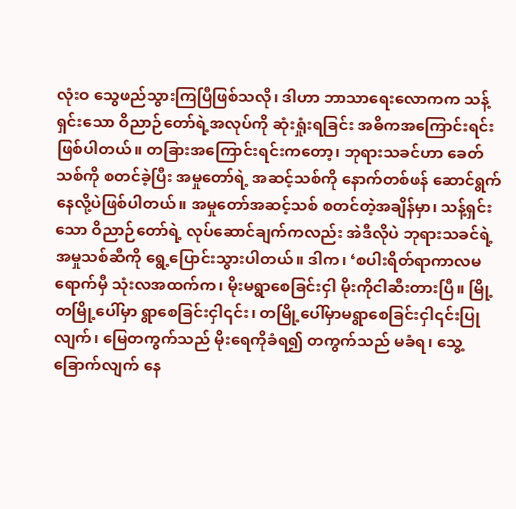လုံးဝ သွေဖည်သွားကြပြီဖြစ်သလို၊ ဒါဟာ ဘာသာရေးလောကက သန့်ရှင်းသော ဝိညာဉ်တော်ရဲ့အလုပ်ကို ဆုံးရှုံးရခြင်း အဓိကအကြောင်းရင်းဖြစ်ပါတယ်။ တခြားအကြောင်းရင်းကတော့၊ ဘုရားသခင်ဟာ ခေတ်သစ်ကို စတင်ခဲ့ပြီး အမှုတော်ရဲ့ အဆင့်သစ်ကို နောက်တစ်ဖန် ဆောင်ရွက်နေလို့ပဲဖြစ်ပါတယ်။ အမှုတော်အဆင့်သစ် စတင်တဲ့အချိန်မှာ၊ သန့်ရှင်းသော ဝိညာဉ်တော်ရဲ့ လုပ်ဆောင်ချက်ကလည်း အဲဒီလိုပဲ ဘုရားသခင်ရဲ့ အမှုသစ်ဆီကို ရွေ့ပြောင်းသွားပါတယ်။ ဒါက၊ ‘စပါးရိတ်ရာကာလမရောက်မှီ သုံးလအထက်က၊ မိုးမရွာစေခြင်းငှါ မိုးကိုငါဆီးတားပြီ။ မြို့တမြို့ပေါ်မှာ ရွာစေခြင်းငှါ၎င်း၊ တမြို့ပေါ်မှာမရွာစေခြင်းငှါ၎င်းပြုလျက်၊ မြေတကွက်သည် မိုးရေကိုခံရ၍ တကွက်သည် မခံရ၊ သွေ့ခြောက်လျက် နေ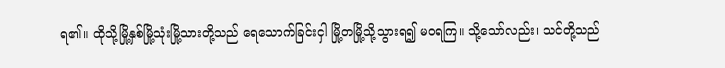ရ၏။ ထိုသို့မြို့နှစ်မြို့သုံးမြို့သားတို့သည် ရေသောက်ခြင်းငှါ မြို့တမြို့သို့သွားရ၍ မဝရကြ။ သို့သော်လည်း၊ သင်တို့သည်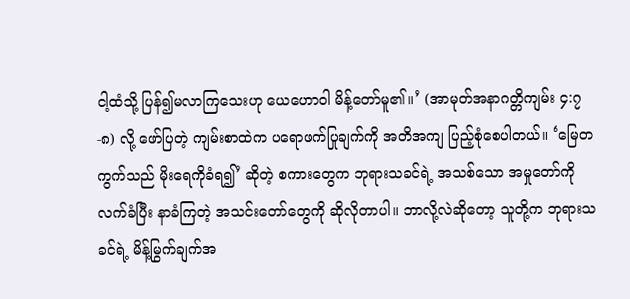ငါ့ထံသို့ ပြန်၍မလာကြသေးဟု ယေဟောဝါ မိန့်တော်မူ၏။’ (အာမုတ်အနာဂတ္တိကျမ်း ၄:၇-၈) လို့ ဖော်ပြတဲ့ ကျမ်းစာထဲက ပရောဖက်ပြုချက်ကို အတိအကျ ပြည့်စုံစေပါတယ်။ ‘မြေတကွက်သည် မိုးရေကိုခံရ၍’ ဆိုတဲ့ စကားတွေက ဘုရားသခင်ရဲ့ အသစ်သော အမှုတော်ကို လက်ခံပြီး နာခံကြတဲ့ အသင်းတော်တွေကို ဆိုလိုတာပါ။ ဘာလို့လဲဆိုတော့ သူတို့က ဘုရားသခင်ရဲ့ မိန့်မြွက်ချက်အ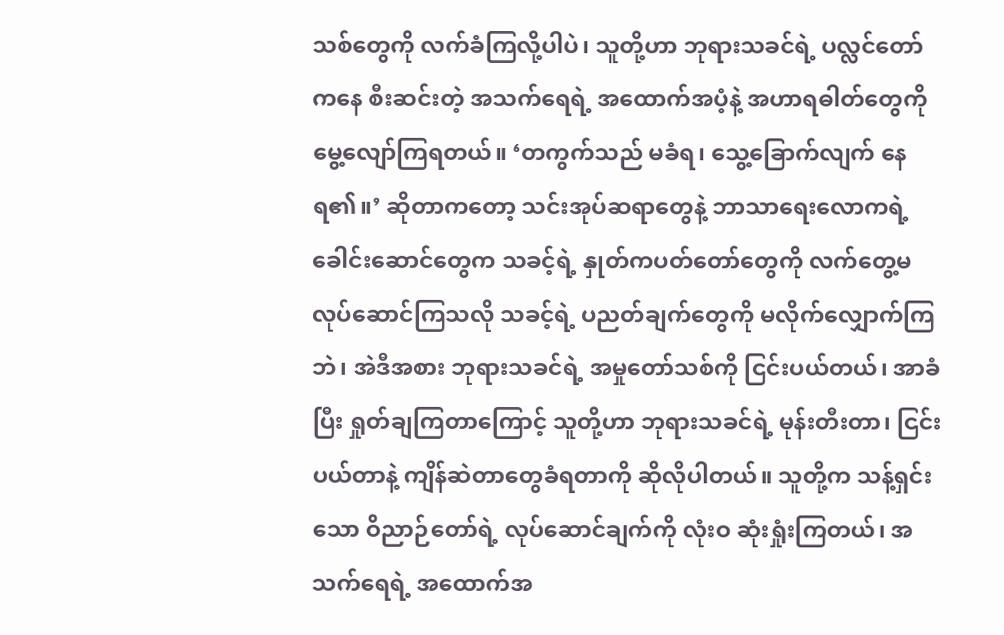သစ်တွေကို လက်ခံကြလို့ပါပဲ၊ သူတို့ဟာ ဘုရားသခင်ရဲ့ ပလ္လင်တော်ကနေ စီးဆင်းတဲ့ အသက်ရေရဲ့ အထောက်အပံ့နဲ့ အဟာရဓါတ်တွေကို မွေ့လျော်ကြရတယ်။ ‘တကွက်သည် မခံရ၊ သွေ့ခြောက်လျက် နေရ၏။’ ဆိုတာကတော့ သင်းအုပ်ဆရာတွေနဲ့ ဘာသာရေးလောကရဲ့ ခေါင်းဆောင်တွေက သခင့်ရဲ့ နှုတ်ကပတ်တော်တွေကို လက်တွေ့မလုပ်ဆောင်ကြသလို သခင့်ရဲ့ ပညတ်ချက်တွေကို မလိုက်လျှောက်ကြဘဲ၊ အဲဒီအစား ဘုရားသခင်ရဲ့ အမှုတော်သစ်ကို ငြင်းပယ်တယ်၊ အာခံပြီး ရှုတ်ချကြတာကြောင့် သူတို့ဟာ ဘုရားသခင်ရဲ့ မုန်းတီးတာ၊ ငြင်းပယ်တာနဲ့ ကျိန်ဆဲတာတွေခံရတာကို ဆိုလိုပါတယ်။ သူတို့က သန့်ရှင်းသော ဝိညာဉ်တော်ရဲ့ လုပ်ဆောင်ချက်ကို လုံးဝ ဆုံးရှုံးကြတယ်၊ အသက်ရေရဲ့ အထောက်အ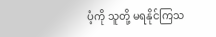ပံ့ကို သူတို့ မရနိုင်ကြသ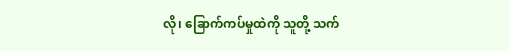လို၊ ခြောက်ကပ်မှုထဲကို သူတို့ သက်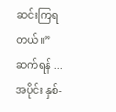ဆင်းကြရတယ်။”
ဆက်ရန် ...
အပိုင်း နှစ်-